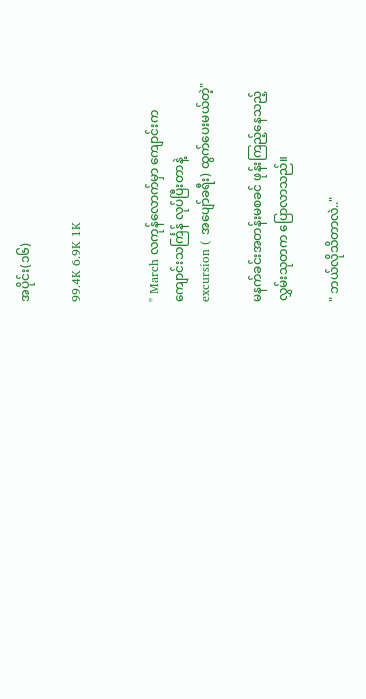အပိုင်း(၁၆)

99.4K 6.9K 1K


" March လကုန်လောက်မှာ ကျောင်းက
ကျောင်းသင်္ကြန် လုပ်ပြီးတာနဲ့
excursion ( အပျော်ခရီး) ထွက်ပေးမယ်တဲ့"

မနက်ခင်းအတန်းမစခင် ဖုန်းကြည့်နေသည့်
လွှမ်းသုတက ပြောလာသည်။

" ဘယ်လိုသိတာလဲ.."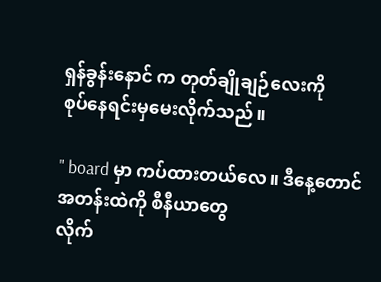ရှန်ခွန်းနောင် က တုတ်ချိုချဉ်လေးကို
စုပ်နေရင်းမှမေးလိုက်သည်။

" board မှာ ကပ်ထားတယ်လေ။ ဒီနေ့တောင်
အတန်းထဲကို စီနီယာတွေ
လိုက်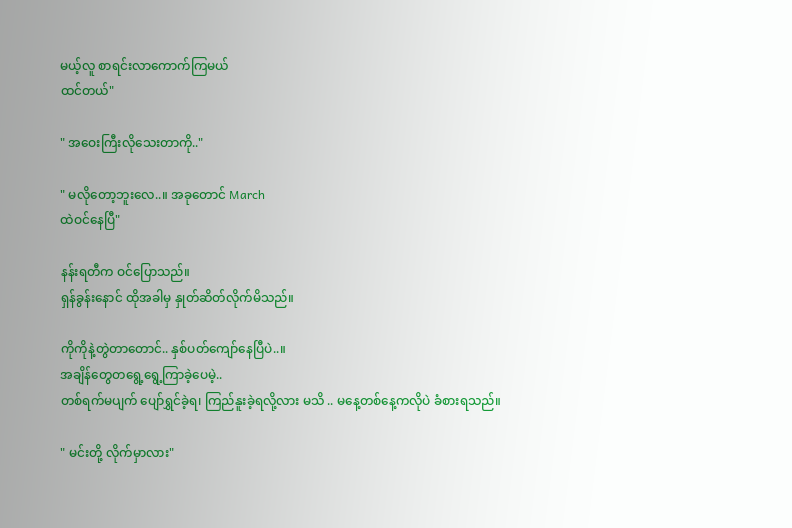မယ့်လူ စာရင်းလာကောက်ကြမယ်
ထင်တယ်"

" အဝေးကြီးလိုသေးတာကို.."

" မလိုတော့ဘူးလေ..။ အခုတောင် March
ထဲဝင်နေပြီ"

နန်းရတီက ဝင်ပြောသည်။
ရှန်ခွန်းနောင် ထိုအခါမှ နှုတ်ဆိတ်လိုက်မိသည်။

ကိုကိုနဲ့တွဲတာတောင်.. နှစ်ပတ်ကျော်နေပြီပဲ..။
အချိန်တွေတရွေ့ရွေ့ကြာခဲ့ပေမဲ့..
တစ်ရက်မပျက် ပျော်ရွှင်ခဲ့ရ၊ ကြည်နူးခဲ့ရလို့လား မသိ .. မနေ့တစ်နေ့ကလိုပဲ ခံစားရသည်။

" မင်းတို့ လိုက်မှာလား"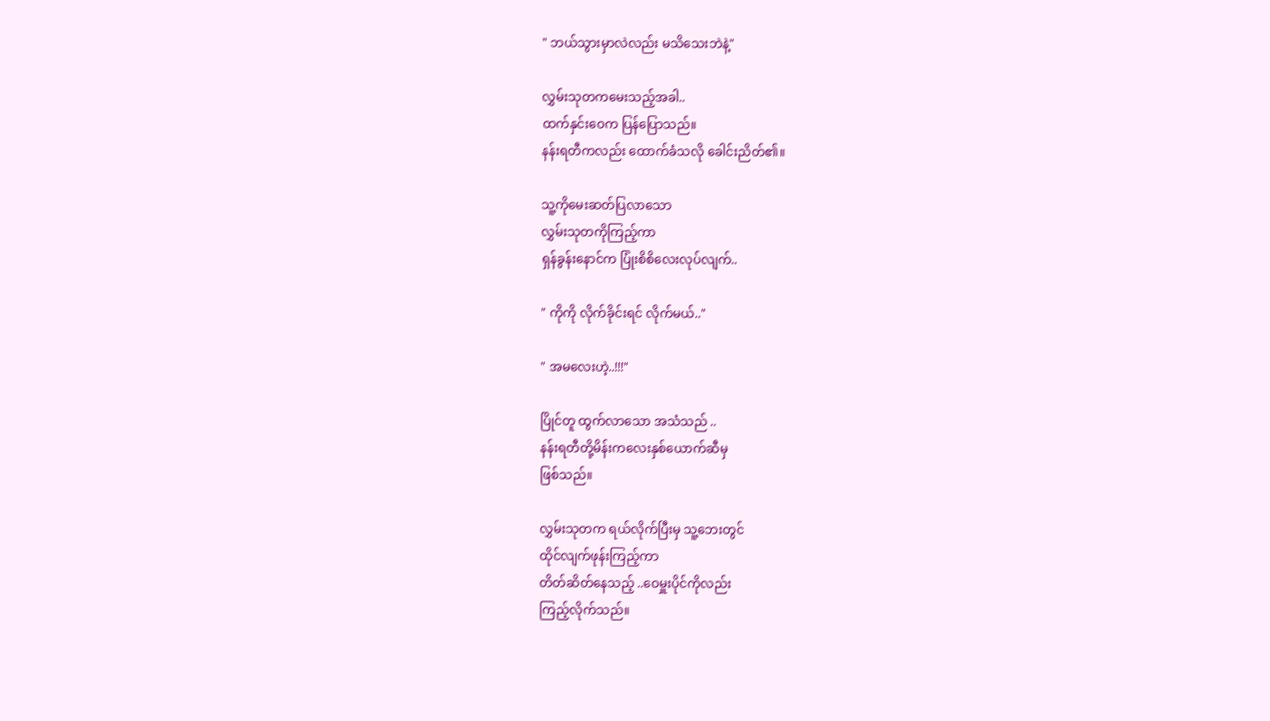" ဘယ်သွားမှာလဲလည်း မသိသေးဘဲနဲ့"

လွှမ်းသုတကမေးသည့်အခါ..
ထက်နှင်းဝေက ပြန်ပြောသည်။
နန်းရတီကလည်း ထောက်ခံသလို ခေါင်းညိတ်၏။

သူ့ကိုမေးဆတ်ပြလာသော
လွှမ်းသုတကိုကြည့်ကာ
ရှန်ခွန်းနောင်က ပြုံးစိစိလေးလုပ်လျက်..

" ကိုကို လိုက်ခိုင်းရင် လိုက်မယ်.."

" အမလေးဟဲ့..!!!"

ပြိုင်တူ ထွက်လာသော အသံသည် ..
နန်းရတီတို့မိန်းကလေးနှစ်ယောက်ဆီမှ
ဖြစ်သည်။

လွှမ်းသုတက ရယ်လိုက်ပြီးမှ သူ့ဘေးတွင်
ထိုင်လျက်ဖုန်းကြည့်ကာ
တိတ်ဆိတ်နေသည့် ..ဝေမှူးပိုင်ကိုလည်း
ကြည့်လိုက်သည်။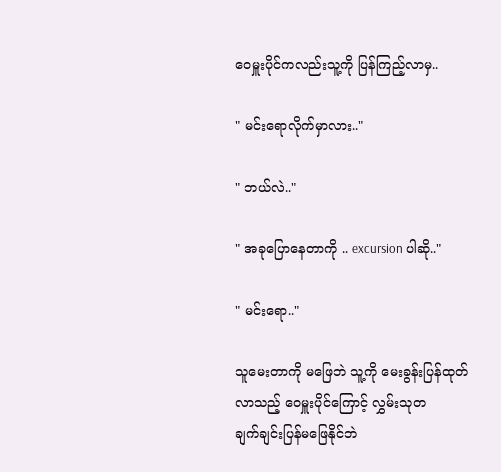ဝေမှူးပိုင်ကလည်းသူ့ကို ပြန်ကြည့်လာမှ..

" မင်းရောလိုက်မှာလား.."

" ဘယ်လဲ.."

" အခုပြောနေတာကို .. excursion ပါဆို.."

" မင်းရော.."

သူမေးတာကို မဖြေဘဲ သူ့ကို မေးခွန်းပြန်ထုတ်
လာသည့် ဝေမှူးပိုင်ကြောင့် လွှမ်းသုတ
ချက်ချင်းပြန်မဖြေနိုင်ဘဲ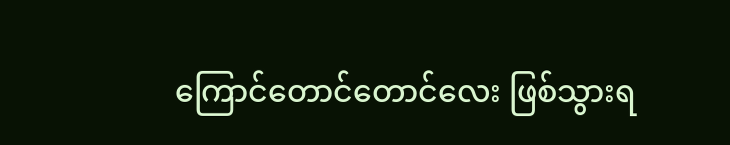ကြောင်တောင်တောင်လေး ဖြစ်သွားရ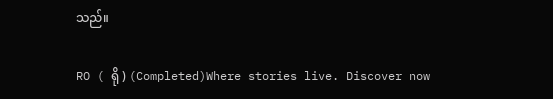သည်။

RO ( ရို ) (Completed)Where stories live. Discover now